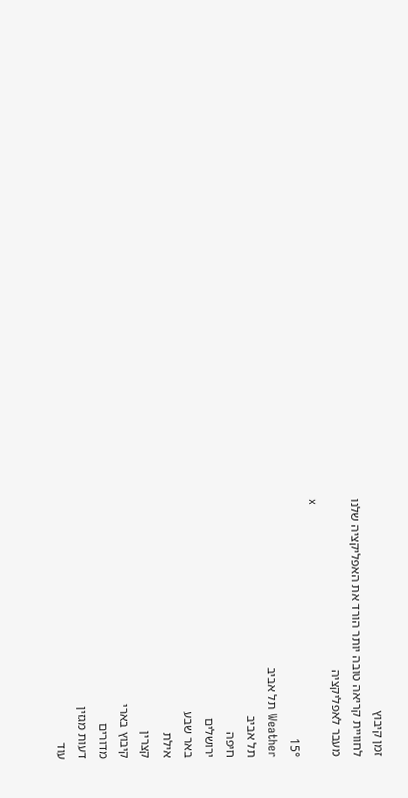זמן קיבוץ
לחוויית קריאה טובה יותר הורד את האפליקציה שלנו
מעבר לאפליקציה
x
15°
Weather תל אביב
תל אביב
חיפה
ירושלים
באר שבע
אילת
קצרין
קיבוץ בארי
מדורים
דעות מגזין
עוד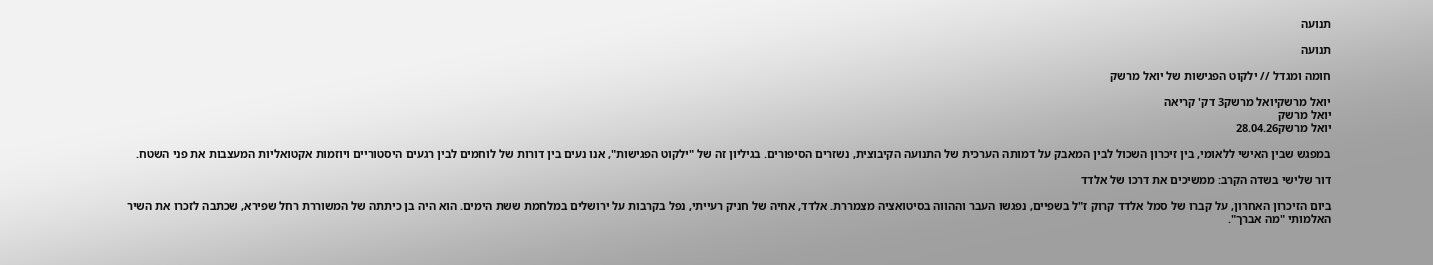תנועה

תנועה

חומה ומגדל // ילקוט הפגישות של יואל מרשק

יואל מרשקיואל מרשק3 דק' קריאה
יואל מרשק
יואל מרשק28.04.26

במפגש שבין האישי ללאומי, בין זיכרון השכול לבין המאבק על דמותה הערכית של התנועה הקיבוצית, נשזרים הסיפורים. בגיליון זה של "ילקוט הפגישות", אנו נעים בין דורות של לוחמים לבין רגעים היסטוריים ויוזמות אקטואליות המעצבות את פני השטח.

דור שלישי בשדה הקרב: ממשיכים את דרכו של אלדד

ביום הזיכרון האחרון, על קברו של סמל אלדד קרוק ז"ל בשפיים, נפגשו העבר וההווה בסיטואציה מצמררת. אלדד, אחיה של חניק רעייתי, נפל בקרבות על ירושלים במלחמת ששת הימים. הוא היה בן כיתתה של המשוררת רחל שפירא, שכתבה לזכרו את השיר האלמותי "מה אברך".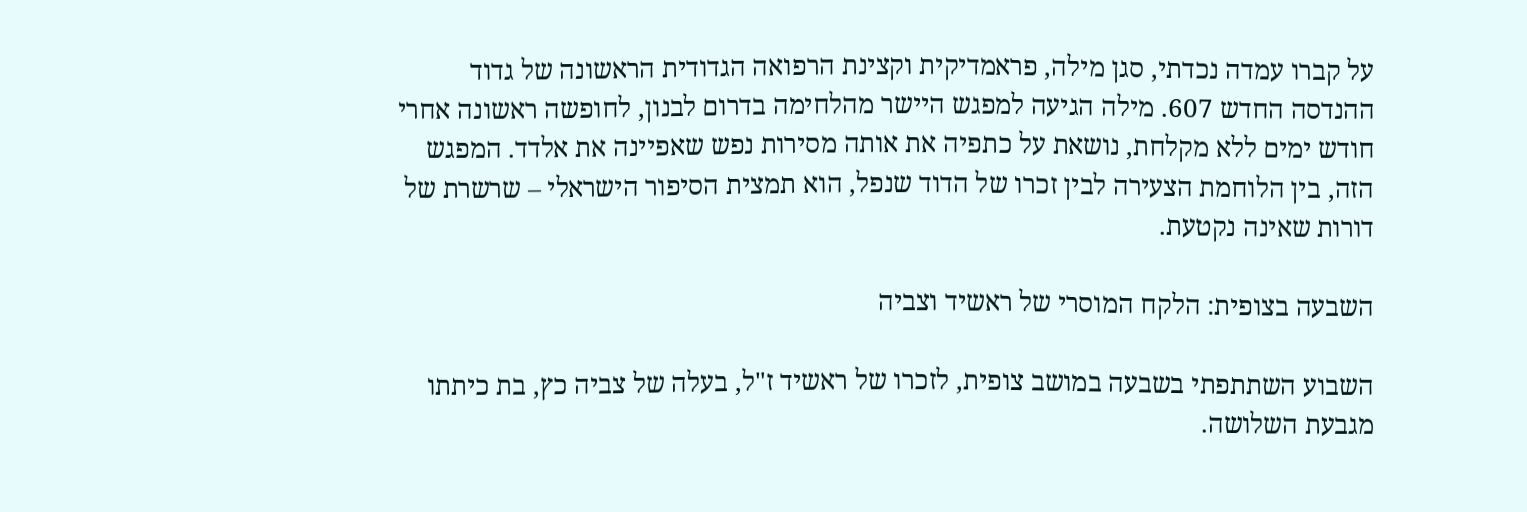על קברו עמדה נכדתי, סגן מילה, פראמדיקית וקצינת הרפואה הגדודית הראשונה של גדוד ההנדסה החדש 607. מילה הגיעה למפגש היישר מהלחימה בדרום לבנון, לחופשה ראשונה אחרי חודש ימים ללא מקלחת, נושאת על כתפיה את אותה מסירות נפש שאפיינה את אלדד. המפגש הזה, בין הלוחמת הצעירה לבין זכרו של הדוד שנפל, הוא תמצית הסיפור הישראלי – שרשרת של דורות שאינה נקטעת.

השבעה בצופית: הלקח המוסרי של ראשיד וצביה

השבוע השתתפתי בשבעה במושב צופית, לזכרו של ראשיד ז"ל, בעלה של צביה כץ, בת כיתתו מגבעת השלושה.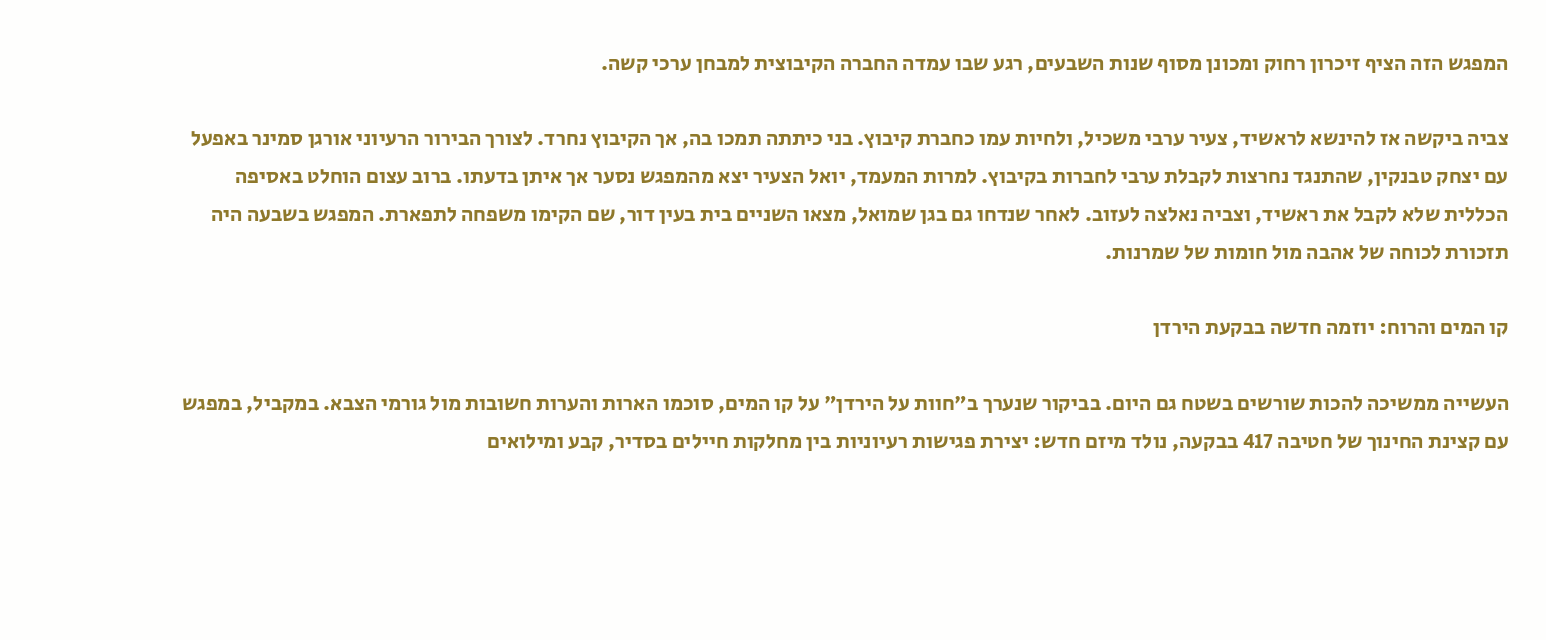המפגש הזה הציף זיכרון רחוק ומכונן מסוף שנות השבעים, רגע שבו עמדה החברה הקיבוצית למבחן ערכי קשה.

צביה ביקשה אז להינשא לראשיד, צעיר ערבי משכיל, ולחיות עמו כחברת קיבוץ. בני כיתתה תמכו בה, אך הקיבוץ נחרד. לצורך הבירור הרעיוני אורגן סמינר באפעל עם יצחק טבנקין, שהתנגד נחרצות לקבלת ערבי לחברות בקיבוץ. למרות המעמד, יואל הצעיר יצא מהמפגש נסער אך איתן בדעתו. ברוב עצום הוחלט באסיפה הכללית שלא לקבל את ראשיד, וצביה נאלצה לעזוב. לאחר שנדחו גם בגן שמואל, מצאו השניים בית בעין דור, שם הקימו משפחה לתפארת. המפגש בשבעה היה תזכורת לכוחה של אהבה מול חומות של שמרנות.

קו המים והרוח: יוזמה חדשה בבקעת הירדן

העשייה ממשיכה להכות שורשים בשטח גם היום. בביקור שנערך ב"חוות על הירדן" על קו המים, סוכמו הארות והערות חשובות מול גורמי הצבא. במקביל, במפגש עם קצינת החינוך של חטיבה 417 בבקעה, נולד מיזם חדש: יצירת פגישות רעיוניות בין מחלקות חיילים בסדיר, קבע ומילואים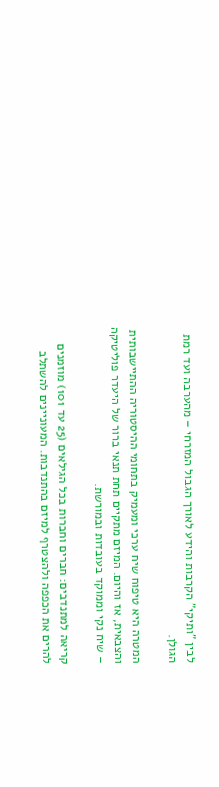לבין "ותיקי" הקרבות והידע לאורך הגבול המזרחי – מהערבה ועד רמת הגולן.

המטרה היא טיפוח שיח ערכי ומעמיק בתחומי ההיסטוריה ההתיישבותית והצבאית, אז והיום. המיזם מתקיים תחת תנאי ברור של היעדר פוליטיקה – שיח נקי וממוקד בעובדות ובמורשת.

קריאה למתנדבים: חברים וחברות בכל הגילאים (25 עד 101) מוזמנים להרים את הכפפה ולהצטרף למיזם בהתנדבות. המעוניינים להשתלב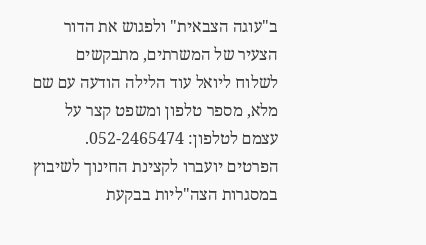ב"עוגה הצבאית" ולפגוש את הדור הצעיר של המשרתים, מתבקשים לשלוח ליואל עוד הלילה הודעה עם שם מלא, מספר טלפון ומשפט קצר על עצמם לטלפון: 052-2465474. הפרטים יועברו לקצינת החינוך לשיבוץ במסגרות הצה"ליות בבקעת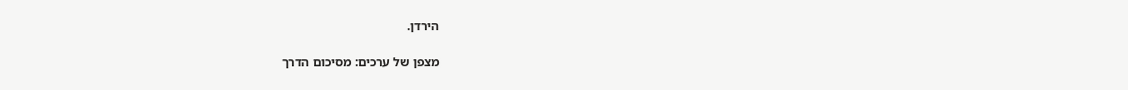הירדן.

מצפן של ערכים: מסיכום הדרך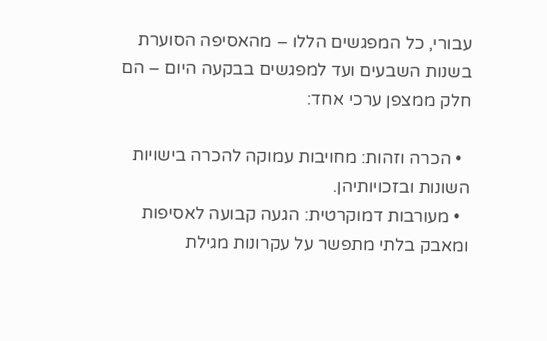עבורי, כל המפגשים הללו – מהאסיפה הסוערת בשנות השבעים ועד למפגשים בבקעה היום – הם חלק ממצפן ערכי אחד:

  • הכרה וזהות: מחויבות עמוקה להכרה בישויות השונות ובזכויותיהן.
  • מעורבות דמוקרטית: הגעה קבועה לאסיפות ומאבק בלתי מתפשר על עקרונות מגילת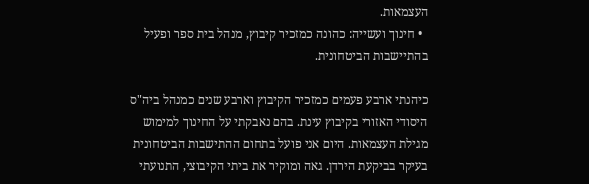העצמאות.
  • חינוך ועשייה: כהונה כמזכיר קיבוץ, מנהל בית ספר ופעיל בהתיישבות הביטחונית.

כיהנתי ארבע פעמים כמזכיר הקיבוץ וארבע שנים כמנהל ביה"ס היסודי האזורי בקיבוץ עינת. בהם נאבקתי על החינוך למימוש מגילת העצמאות. היום אני פועל בתחום ההתישבות הביטחונית בעיקר בביקעת הירדן. גאה ומוקיר את ביתי הקיבוצי, התנועתי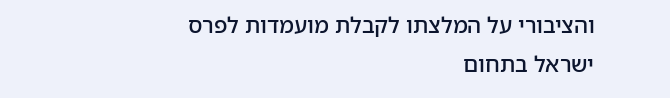והציבורי על המלצתו לקבלת מועמדות לפרס ישראל בתחום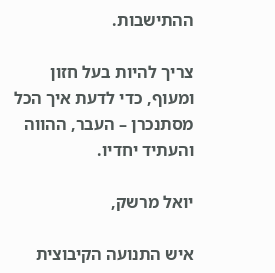ההתישבות.

צריך להיות בעל חזון ומעוף, כדי לדעת איך הכל מסתנכרן – העבר, ההווה והעתיד יחדיו.

יואל מרשק,

איש התנועה הקיבוצית